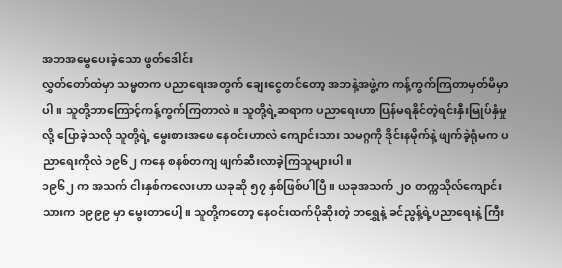အဘအမွေပေးခဲ့သော ဖွတ်ဒေါင်း
လွှတ်တော်ထဲမှာ သမ္မတက ပညာရေးအတွက် ချေးငွေတင်တော့ အဘနဲ့အဖွဲ့က ကန့်ကွက်ကြတာမှတ်မိမှာပါ။ သူတို့ဘာကြောင့်ကန့်ကွက်ကြတာလဲ။ သူတို့ရဲ့ဆရာက ပညာရေးဟာ ပြန်မရနိုင်တဲ့ရင်းနှီးမြုပ်နှံမှုလို့ ပြောခဲ့သလို သူတို့ရဲ့ မွေးစားအဖေ နေဝင်းဟာလဲ ကျောင်းသား သမဂ္ဂကို ဒိုင်းနမိုက်နဲ့ ဖျက်ခဲ့ရုံမက ပညာရေးကိုလဲ ၁၉၆၂ ကနေ စနစ်တကျ ဖျက်ဆီးလာခဲ့ကြသူများပါ။
၁၉၆၂ က အသက် ငါးနှစ်ကလေးဟာ ယခုဆို ၅၇ နှစ်ဖြစ်ပါပြီ။ ယခုအသက် ၂၀ တက္ကသိုလ်ကျောင်းသားက ၁၉၉၉ မှာ မွေးတာပေါ့။ သူတို့ကတော့ နေဝင်းထက်ပိုဆိုးတဲ့ ဘရွှေနဲ့ ခင်ညွန့်ရဲ့ပညာရေးနဲ့ ကြီး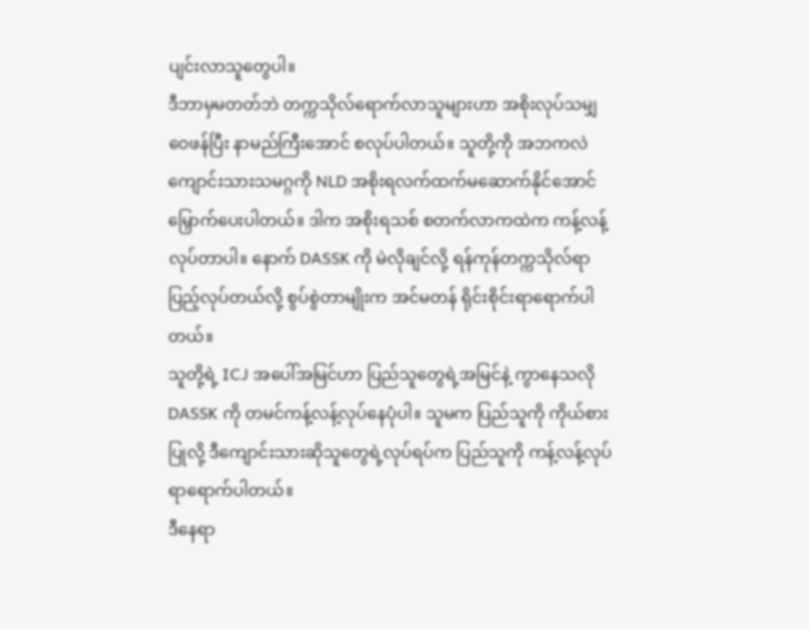ပျင်းလာသူတွေပါ။
ဒီဘာမှမတတ်ဘဲ တက္ကသိုလ်ရောက်လာသူများဟာ အစိုးလုပ်သမျှ ဝေဖန်ပြီး နာမည်ကြီးအောင် စလုပ်ပါတယ်။ သူတို့ကို အဘကလဲ ကျောင်းသားသမဂ္ဂကို NLD အစိုးရလက်ထက်မဆောက်နိုင်အောင်မြှောက်ပေးပါတယ်။ ဒါက အစိုးရသစ် စတက်လာကထဲက ကန့်လန့်လုပ်တာပါ။ နောက် DASSK ကို မဲလိုချင်လို့ ရန်ကုန်တက္ကသိုလ်ရာပြည့်လုပ်တယ်လို့ စွပ်စွဲတာမျိုးက အင်မတန် ရိုင်းစိုင်းရာရောက်ပါတယ်။
သူတို့ရဲ့ ICJ အပေါ်အမြင်ဟာ ပြည်သူတွေရဲ့အမြင်နဲ့ ကွာနေသလို DASSK ကို တမင်ကန့်လန့်လုပ်နေပုံပါ။ သူမက ပြည်သူကို ကိုယ်စားပြုလို့ ဒီကျောင်းသားဆိုသူတွေရဲ့လုပ်ရပ်က ပြည်သူကို ကန့်လန့်လုပ်ရာရောက်ပါတယ်။
ဒီနေရာ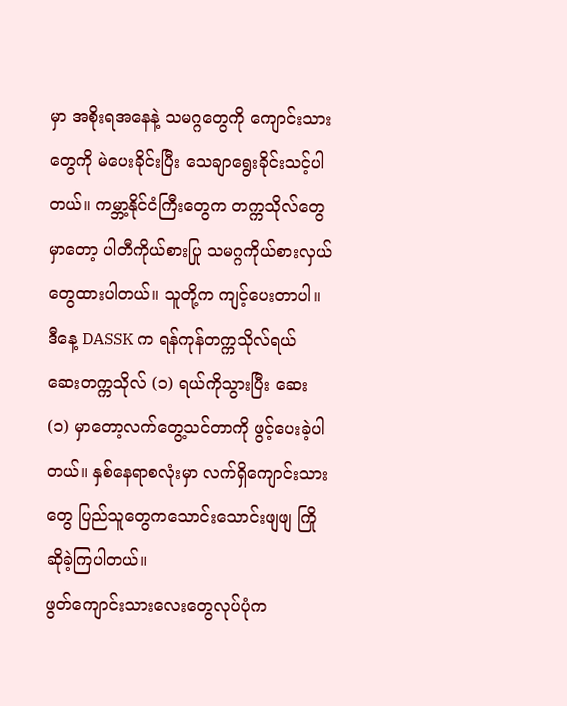မှာ အစိုးရအနေနဲ့ သမဂ္ဂတွေကို ကျောင်းသားတွေကို မဲပေးခိုင်းပြီး သေချာရွေးခိုင်းသင့်ပါတယ်။ ကမ္ဘာ့နိုင်ငံကြီးတွေက တက္ကသိုလ်တွေမှာတော့ ပါတီကိုယ်စားပြု သမဂ္ဂကိုယ်စားလှယ်တွေထားပါတယ်။ သူတို့က ကျင့်ပေးတာပါ။
ဒီနေ့ DASSK က ရန်ကုန်တက္ကသိုလ်ရယ် ဆေးတက္ကသိုလ် (၁) ရယ်ကိုသွားပြီး ဆေး (၁) မှာတော့လက်တွေ့သင်တာကို ဖွင့်ပေးခဲ့ပါတယ်။ နှစ်နေရာစလုံးမှာ လက်ရှိကျောင်းသားတွေ ပြည်သူတွေကသောင်းသောင်းဖျဖျ ကြိုဆိုခဲ့ကြပါတယ်။
ဖွတ်ကျောင်းသားလေးတွေလုပ်ပုံက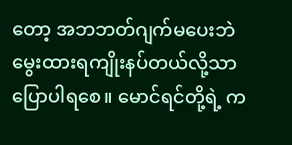တော့ အဘဘတ်ဂျက်မပေးဘဲ မွေးထားရကျိုးနပ်တယ်လို့သာပြောပါရစေ။ မောင်ရင်တို့ရဲ့ က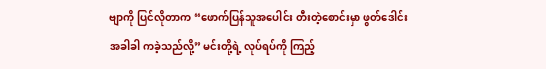ဗျာကို ပြင်လိုတာက “ဖောက်ပြန်သူအပေါင်း တီးတဲ့စောင်းမှာ ဖွတ်ဒေါင်းအခါခါ ကခဲ့သည်လို့” မင်းတို့ရဲ့ လုပ်ရပ်ကို ကြည့်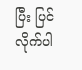ပြီး ပြင်လိုက်ပါ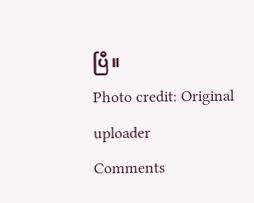ပြီ။
Photo credit: Original uploader
Comments